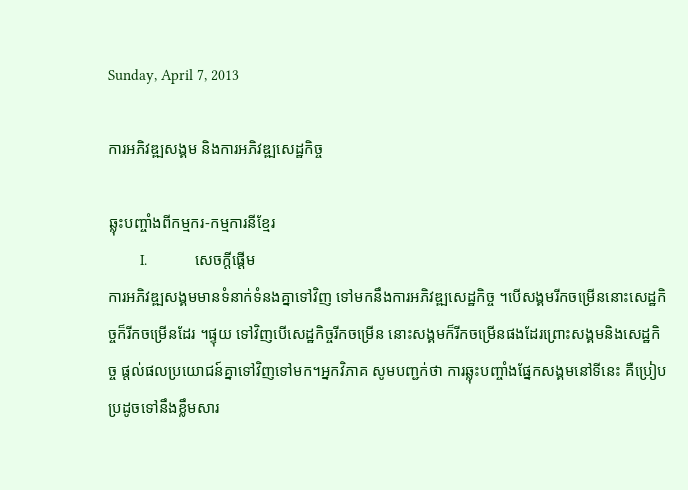Sunday, April 7, 2013

ការអភិវឌ្ឍសង្គម និងការអភិវឌ្ឍសេដ្ឋកិច្ច

ឆ្លុះបញ្ចាំងពីកម្មករ-កម្មការនីខ្មែរ
        I.            សេចក្តីផ្តើម
ការអភិវឌ្ឍសង្គមមានទំនាក់ទំនងគ្នាទៅវិញ ទៅមកនឹងការអភិវឌ្ឍសេដ្ឋកិច្ច ។បើសង្គមរីកចម្រើននោះសេដ្ឋកិច្ចក៏រីកចម្រើនដែរ ។ផ្ទុយ ទៅវិញបើសេដ្ឋកិច្ចរីកចម្រើន នោះសង្គមក៏រីកចម្រើនផងដែរព្រោះសង្គមនិងសេដ្ឋកិច្ច ផ្តល់ផលប្រយោជន៍គ្នាទៅវិញទៅមក។អ្នកវិភាគ សូមបញ្ជក់ថា ការឆ្លុះបញ្ចាំងផ្នែកសង្គមនៅទីនេះ គឺប្រៀបប្រដូចទៅនឹងខ្លឹមសារ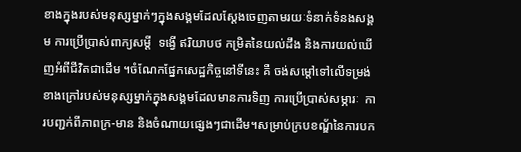ខាងក្នុងរបស់មនុស្សម្នាក់ៗក្នុងសង្គមដែលស្តែងចេញតាមរយៈទំនាក់ទំនងសង្គម ការប្រើប្រាស់ពាក្យសម្តី  ទង្វើ ឥរិយាបថ កម្រិតនៃយល់ដឹង និងការយល់ឃើញអំពីជីវិតជាដើម ។ចំណែកផ្នែកសេដ្ឋកិច្ចនៅទីនេះ គឺ ចង់សម្តៅទៅលើទម្រង់ខាងក្រៅរបស់មនុស្សម្នាក់ក្នុងសង្គមដែលមានការទិញ ការប្រើប្រាស់សម្ភារៈ  ការបញ្ជក់ពីភាពក្រ-មាន និងចំណាយផ្សេងៗជាដើម។សម្រាប់ក្របខណ័្ឌនៃការបក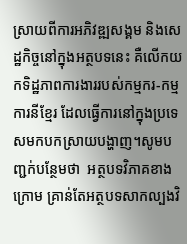ស្រាយពីការអភិវឌ្ឍសង្គម និងសេដ្ឋកិច្ចនៅក្នុងអត្ថបទនេះ គឺលើកយកទិដ្ឋភាពការងាររបស់កម្មករ-កម្មការនីខ្មែរ ដែលធ្វើការនៅក្នុងប្រទេសមកបកស្រាយបង្ហាញ។សូមបញ្ជក់បន្ថែមថា  អត្ថបទវិភាគខាងក្រោម គ្រាន់តែអត្ថបទសាកល្បងវិ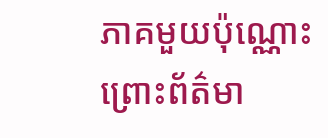ភាគមួយប៉ុណ្ណោះ ព្រោះព័ត៌មា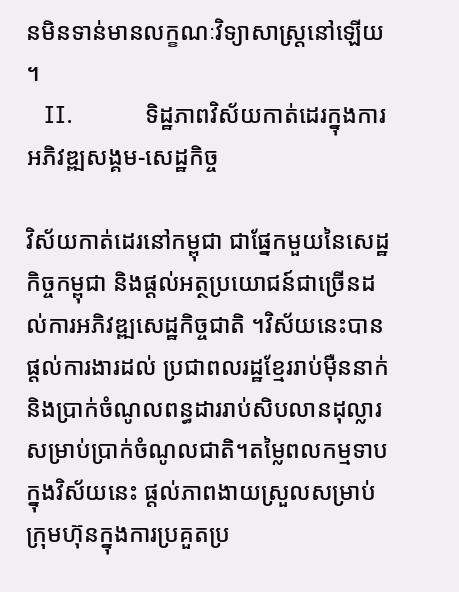នមិនទាន់មានលក្ខណៈវិទ្យាសាស្ត្រនៅឡើយ។
   II.            ទិដ្ឋភាពវិស័យកាត់ដេរក្នុងការអភិវឌ្ឍសង្គម-សេដ្ឋកិច្ច

វិស័យកាត់ដេរនៅកម្ពុជា ជាផ្នែកមួយនៃសេដ្ឋកិច្ចកម្ពុជា និងផ្តល់អត្ថប្រយោជន៍ជាច្រើនដល់ការអភិវឌ្ឍសេដ្ឋកិច្ចជាតិ ។វិស័យនេះបានផ្តល់ការងារដល់ ប្រជាពលរដ្ឋខ្មែររាប់ម៉ឺននាក់ និងប្រាក់ចំណូលពន្ធដាររាប់សិបលានដុល្លារ សម្រាប់ប្រាក់ចំណូលជាតិ។តម្លៃពលកម្មទាបក្នុងវិស័យនេះ ផ្តល់ភាពងាយស្រួលសម្រាប់ក្រុមហ៊ុនក្នុងការប្រគួតប្រ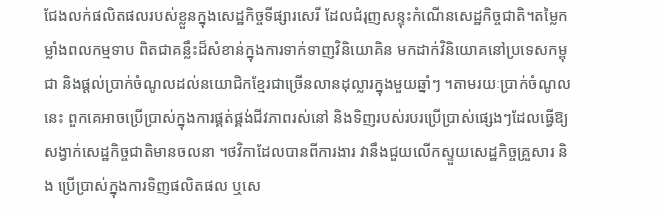ជែងលក់ផលិតផលរបស់ខ្លួនក្នុងសេដ្ឋកិច្ចទីផ្សារសេរី ដែលជំរុញសន្ទុះកំណើនសេដ្ឋកិច្ចជាតិ។តម្លៃកម្លាំងពលកម្មទាប ពិតជាគន្លឹះដ៏សំខាន់ក្នុងការទាក់ទាញវិនិយោគិន មកដាក់វិនិយោគនៅប្រទេសកម្ពុជា និងផ្តល់ប្រាក់ចំណូលដល់នយោជិកខ្មែរជាច្រើនលានដុល្លារក្នុងមួយឆ្នាំៗ ។តាមរយៈប្រាក់ចំណូលនេះ ពួកគេអាចប្រើប្រាស់ក្នុងការផ្គត់ផ្គង់ជីវភាពរស់នៅ និងទិញរបស់របរប្រើប្រាស់ផ្សេងៗដែលធ្វើឱ្យសង្វាក់សេដ្ឋកិច្ចជាតិមានចលនា ។ថវិកាដែលបានពីការងារ វានឹងជួយលើកស្ទួយសេដ្ឋកិច្ចគ្រួសារ និង ប្រើប្រាស់ក្នុងការទិញផលិតផល ឬសេ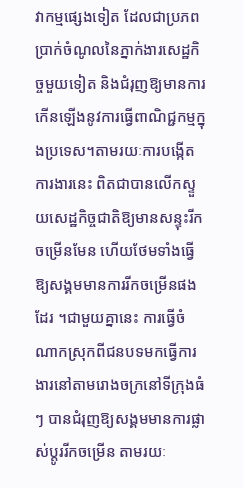វាកម្មផ្សេងទៀត ដែលជាប្រភពប្រាក់ចំណូលនៃភ្នាក់ងារសេដ្ឋកិច្ចមួយទៀត និងជំរុញឱ្យមានការកើនឡើងនូវការធ្វើពាណិជ្ជកម្មក្នុងប្រទេស។តាមរយៈការបង្កើតការងារនេះ ពិតជាបានលើកស្ទួយសេដ្ឋកិច្ចជាតិឱ្យមានសន្ទុះរីកចម្រើនមែន ហើយថែមទាំងធ្វើឱ្យសង្គមមានការរីកចម្រើនផងដែរ ។ជាមួយគ្នានេះ ការធ្វើចំណាកស្រុកពីជនបទមកធ្វើការងារនៅតាមរោងចក្រនៅទីក្រុងធំៗ បានជំរុញឱ្យសង្គមមានការផ្លាស់ប្តូររីកចម្រើន តាមរយៈ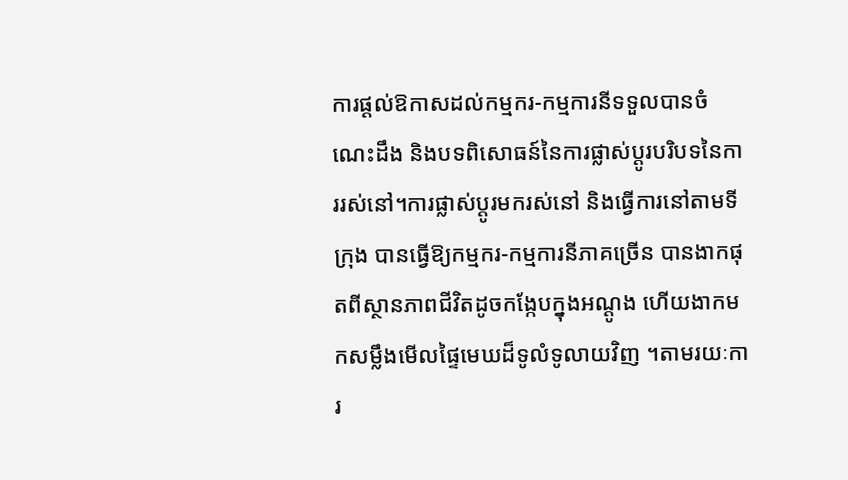ការផ្តល់ឱកាសដល់កម្មករ-កម្មការនីទទួលបានចំណេះដឹង និងបទពិសោធន៍នៃការផ្លាស់ប្តូរបរិបទនៃការរស់នៅ។ការផ្លាស់ប្តូរមករស់នៅ និងធ្វើការនៅតាមទីក្រុង បានធ្វើឱ្យកម្មករ-កម្មការនីភាគច្រើន បានងាកផុតពីស្ថានភាពជីវិតដូចកង្កែបក្នុងអណ្តូង ហើយងាកមកសម្លឹងមើលផ្ទៃមេឃដ៏ទូលំទូលាយវិញ ។តាមរយៈការ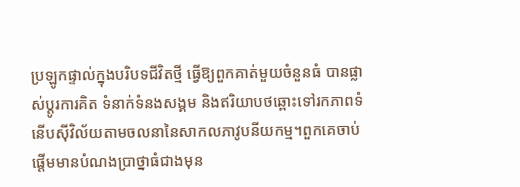ប្រឡូកផ្ទាល់ក្នុងបរិបទជីវិតថ្មី ធ្វើឱ្យពួកគាត់មួយចំនួនធំ បានផ្លាស់ប្តូរការគិត ទំនាក់ទំនងសង្គម និងឥរិយាបថឆ្ពោះទៅរកភាពទំនើបស៊ីវិល័យតាមចលនានៃសាកលភាវូបនីយកម្ម។ពួកគេចាប់ផ្តើមមានបំណងប្រាថ្នាធំជាងមុន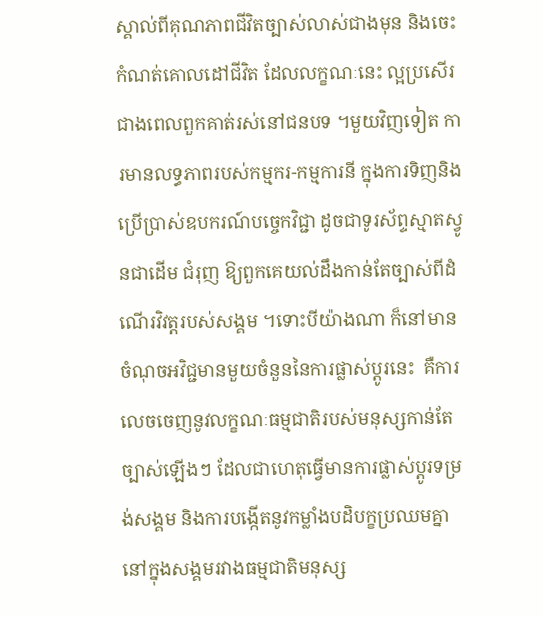ស្គាល់ពីគុណភាពជីវិតច្បាស់លាស់ជាងមុន និងចេះកំណត់គោលដៅជីវិត ដែលលក្ខណៈនេះ ល្អប្រសើរជាងពេលពួកគាត់រស់នៅជនបទ ។មួយវិញទៀត ការមានលទ្ធភាពរបស់កម្មករ-កម្មការនី ក្នុងការទិញនិងប្រើប្រាស់ឧបករណ៍បច្ចេកវិជ្ជា ដូចជាទូរស័ព្ទស្មាតស្វូនជាដើម ជំរុញ ឱ្យពួកគេយល់ដឹងកាន់តែច្បាស់ពីដំណើរវិវត្តរបស់សង្គម ។ទោះបីយ៉ាងណា ក៏នៅមានចំណុចអវិជ្ជមានមួយចំនួននៃការផ្លាស់ប្តូរនេះ  គឺការលេចចេញនូវលក្ខណៈធម្មជាតិរបស់មនុស្សកាន់តែច្បាស់ឡើងៗ ដែលជាហេតុធ្វើមានការផ្លាស់ប្តូរទម្រង់សង្គម និងការបង្កើតនូវកម្លាំងបដិបក្ខប្រឈមគ្នានៅក្នុងសង្គមរវាងធម្មជាតិមនុស្ស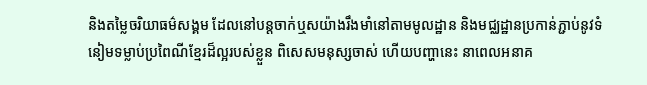និងតម្លៃចរិយាធម៌សង្គម ដែលនៅបន្តចាក់ឬសយ៉ាងរឹងមាំនៅតាមមូលដ្ឋាន និងមជ្ឈដ្ឋានប្រកាន់ភ្ជាប់នូវទំនៀមទម្លាប់ប្រពៃណីខ្មែរដ៏ល្អរបស់ខ្លួន ពិសេសមនុស្សចាស់ ហើយបញ្ហានេះ នាពេលអនាគ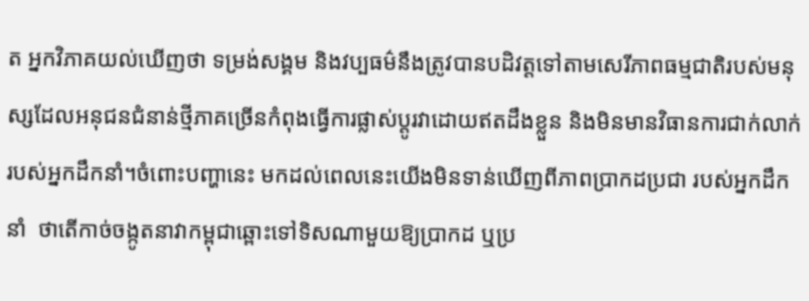ត អ្នកវិភាគយល់ឃើញថា ទម្រង់សង្គម និងវប្បធម៌នឹងត្រូវបានបដិវត្តទៅតាមសេរីភាពធម្មជាតិរបស់មនុស្សដែលអនុជនជំនាន់ថ្មីភាគច្រើនកំពុងធ្វើការផ្លាស់ប្តូរវាដោយឥតដឹងខ្លួន និងមិនមានវិធានការជាក់លាក់របស់អ្នកដឹកនាំ។ចំពោះបញ្ហានេះ មកដល់ពេលនេះយើងមិនទាន់ឃើញពីភាពប្រាកដប្រជា របស់អ្នកដឹកនាំ  ថាតើកាច់ចង្កូតនាវាកម្ពុជាឆ្ពោះទៅទិសណាមួយឱ្យប្រាកដ ឬប្រ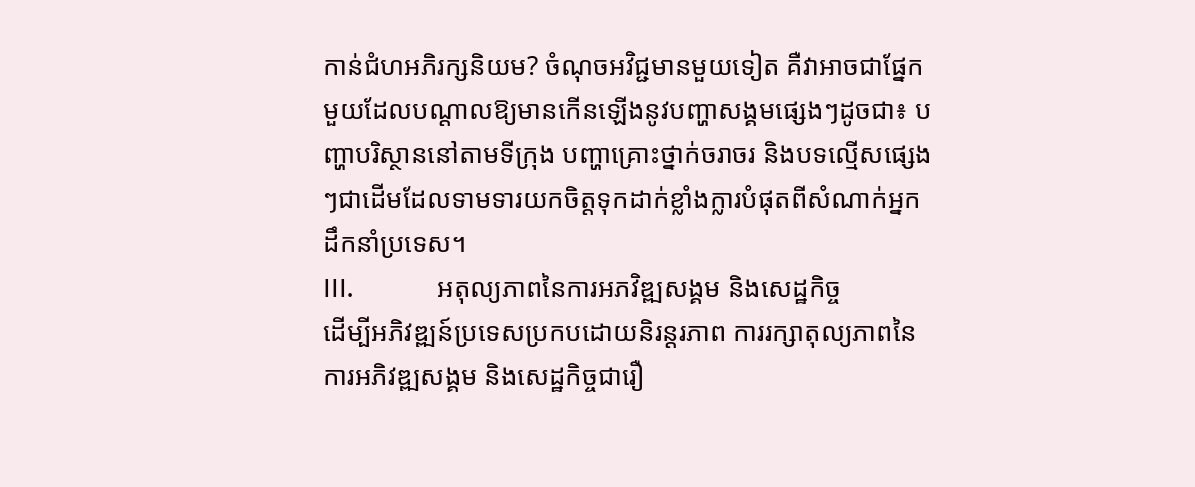កាន់ជំហអភិរក្សនិយម? ចំណុចអវិជ្ជមានមួយទៀត គឺវាអាចជាផ្នែកមួយដែលបណ្តាលឱ្យមានកើនឡើងនូវបញ្ហាសង្គមផ្សេងៗដូចជា៖ បញ្ហាបរិស្ថាននៅតាមទីក្រុង បញ្ហាគ្រោះថ្នាក់ចរាចរ និងបទល្មើសផ្សេងៗជាដើមដែលទាមទារយកចិត្តទុកដាក់ខ្លាំងក្លារបំផុតពីសំណាក់អ្នកដឹកនាំប្រទេស។
III.            អតុល្យភាពនៃការអភវិឌ្ឍសង្គម និងសេដ្ឋកិច្ច
ដើម្បីអភិវឌ្ឍន៍ប្រទេសប្រកបដោយនិរន្តរភាព ការរក្សាតុល្យភាពនៃការអភិវឌ្ឍសង្គម និងសេដ្ឋកិច្ចជារឿ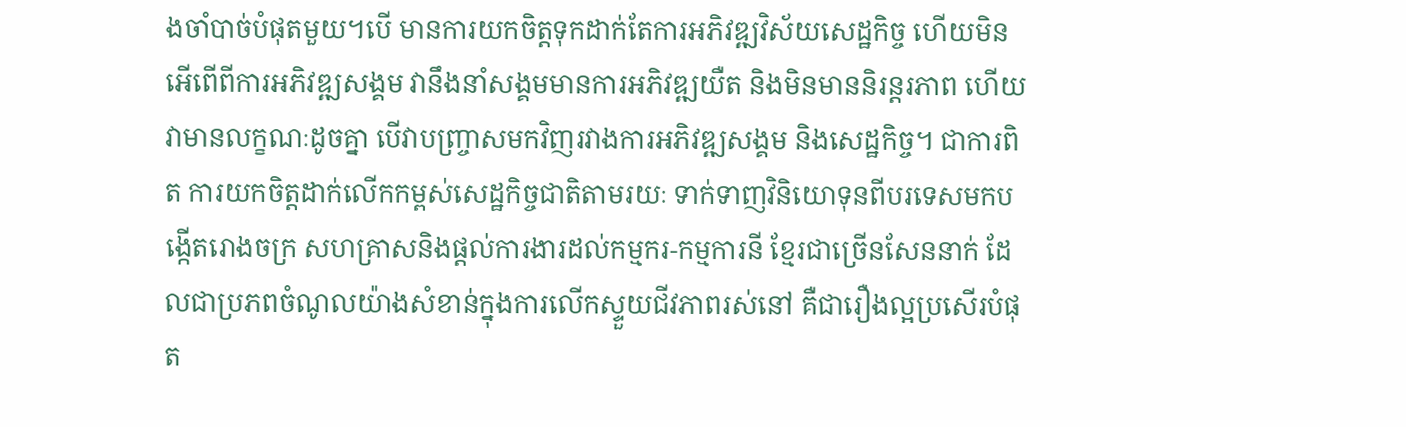ងចាំបាច់បំផុតមួយ។បើ មានការយកចិត្តទុកដាក់តែការអភិវឌ្ឍវិស័យសេដ្ឋកិច្ច ហើយមិនអើពើពីការអភិវឌ្ឍសង្គម វានឹងនាំសង្គមមានការអភិវឌ្ឍយឺត និងមិនមាននិរន្តរភាព ហើយវាមានលក្ខណៈដូចគ្នា បើវាបញ្ច្រាសមកវិញរវាងការអភិវឌ្ឍសង្គម និងសេដ្ឋកិច្ច។ ជាការពិត ការយកចិត្តដាក់លើកកម្ពស់សេដ្ឋកិច្ចជាតិតាមរយៈ ទាក់ទាញវិនិយោទុនពីបរទេសមកបង្កើតរោងចក្រ សហគ្រាសនិងផ្តល់ការងារដល់កម្មករ-កម្មការនី ខ្មែរជាច្រើនសែននាក់ ដែលជាប្រភពចំណូលយ៉ាងសំខាន់ក្នុងការលើកស្ទួយជីវភាពរស់នៅ គឺជារឿងល្អប្រសើរបំផុត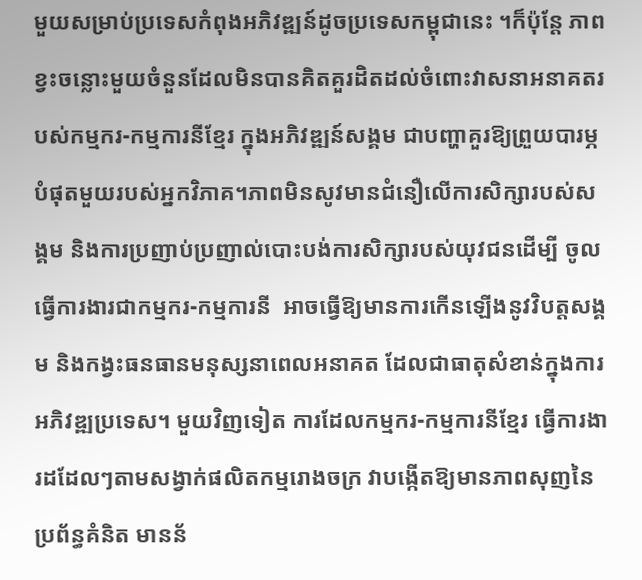មួយសម្រាប់ប្រទេសកំពុងអភិវឌ្ឍន៍ដូចប្រទេសកម្ពុជានេះ ។ក៏ប៉ុន្តែ ភាព ខ្វះចន្លោះមួយចំនួនដែលមិនបានគិតគួរដិតដល់ចំពោះវាសនាអនាគតរបស់កម្មករ-កម្មការនីខ្មែរ ក្នុងអភិវឌ្ឍន៍សង្គម ជាបញ្ហាគួរឱ្យព្រួយបារម្ភបំផុតមួយរបស់អ្នកវិភាគ។ភាពមិនសូវមានជំនឿលើការសិក្សារបស់សង្គម និងការប្រញាប់ប្រញាល់បោះបង់ការសិក្សារបស់យុវជនដើម្បី ចូលធ្វើការងារជាកម្មករ-កម្មការនី  អាចធ្វើឱ្យមានការកើនឡើងនូវវិបត្តសង្គម និងកង្វះធនធានមនុស្សនាពេលអនាគត ដែលជាធាតុសំខាន់ក្នុងការអភិវឌ្ឍប្រទេស។ មួយវិញទៀត ការដែលកម្មករ-កម្មការនីខ្មែរ ធ្វើការងារដដែលៗតាមសង្វាក់ផលិតកម្មរោងចក្រ វាបង្កើតឱ្យមានភាពសុញនៃប្រព័ន្ធគំនិត មានន័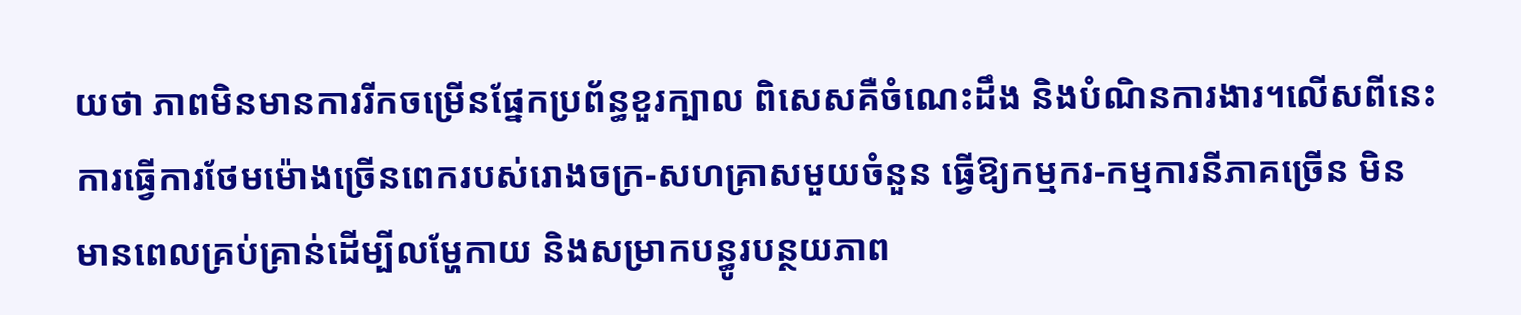យថា ភាពមិនមានការរីកចម្រើនផ្នែកប្រព័ន្ធខួរក្បាល ពិសេសគឺចំណេះដឹង និងបំណិនការងារ។លើសពីនេះ ការធ្វើការថែមម៉ោងច្រើនពេករបស់រោងចក្រ-សហគ្រាសមួយចំនួន ធ្វើឱ្យកម្មករ-កម្មការនីភាគច្រើន មិនមានពេលគ្រប់គ្រាន់ដើម្បីលម្ហែកាយ និងសម្រាកបន្ធូរបន្ថយភាព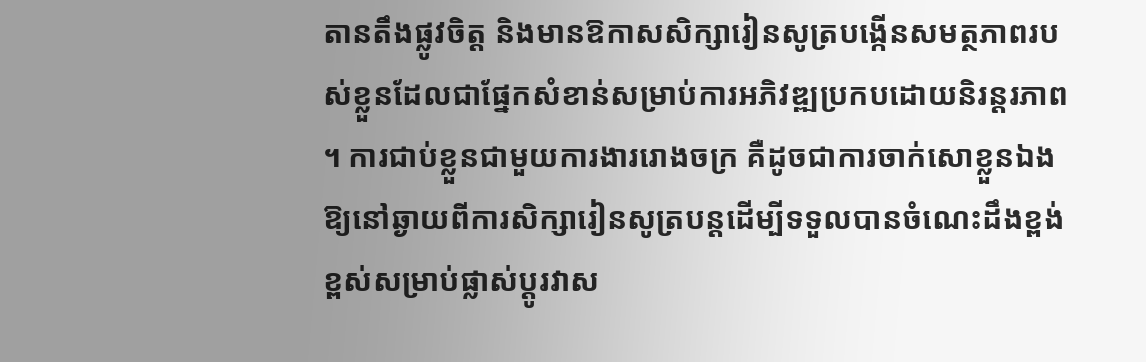តានតឹងផ្លូវចិត្ត និងមានឱកាសសិក្សារៀនសូត្របង្កើនសមត្ថភាពរបស់ខ្លួនដែលជាផ្នែកសំខាន់សម្រាប់ការអភិវឌ្ឍប្រកបដោយនិរន្តរភាព។ ការជាប់ខ្លួនជាមួយការងាររោងចក្រ គឺដូចជាការចាក់សោខ្លួនឯង ឱ្យនៅឆ្ងាយពីការសិក្សារៀនសូត្របន្តដើម្បីទទួលបានចំណេះដឹងខ្ពង់ខ្ពស់សម្រាប់ផ្លាស់ប្តូរវាស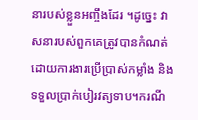នារបស់ខ្លួនអញ្ចឹងដែរ ។ដូច្នេះ វាសនារបស់ពួកគេត្រូវបានកំណត់ដោយការងារប្រើប្រាស់កម្លាំង និងទទួលប្រាក់បៀរវត្យទាប។ករណី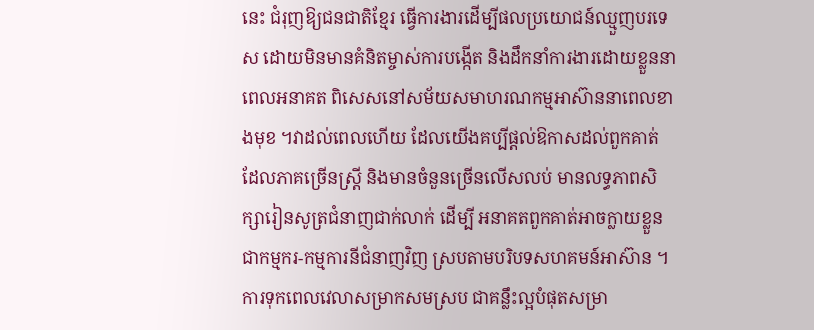នេះ ជំរុញឱ្យជនជាតិខ្មែរ ធ្វើការងារដើម្បីផលប្រយោជន៍ឈ្មួញបរទេស ដោយមិនមានគំនិតម្ចាស់ការបង្កើត និងដឹកនាំការងារដោយខ្លួននាពេលអនាគត ពិសេសនៅសម័យសមាហរណកម្មអាស៊ាននាពេលខាងមុខ ។វាដល់ពេលហើយ ដែលយើងគប្បីផ្តល់ឱកាសដល់ពួកគាត់ ដែលភាគច្រើនស្ត្រី និងមានចំនួនច្រើនលើសលប់ មានលទ្ធភាពសិក្សារៀនសូត្រជំនាញជាក់លាក់ ដើម្បី អនាគតពួកគាត់អាចក្លាយខ្លួនជាកម្មករ-កម្មការនីជំនាញវិញ ស្របតាមបរិបទសហគមន៍អាស៊ាន ។ការទុកពេលវេលាសម្រាកសមស្រប ជាគន្លឹះល្អបំផុតសម្រា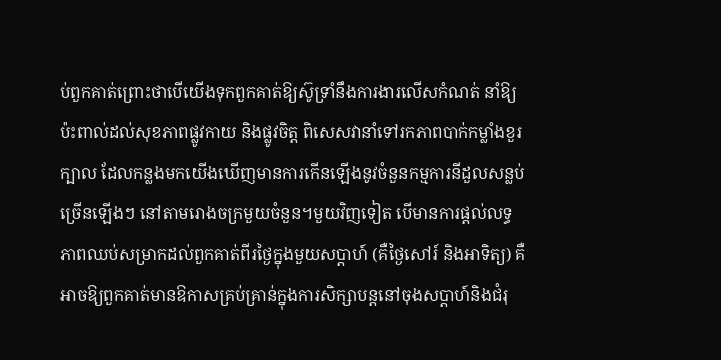ប់ពួកគាត់ព្រោះថាបើយើងទុកពួកគាត់ឱ្យស៊ូទ្រាំនឹងការងារលើសកំណត់ នាំឱ្យ ប៉ះពាល់ដល់សុខភាពផ្លូវកាយ និងផ្លូវចិត្ត ពិសេសវានាំទៅរកភាពបាក់កម្លាំងខួរក្បាល ដែលកន្លងមកយើងឃើញមានការកើនឡើងនូវចំនួនកម្មការនីដួលសន្លប់ច្រើនឡើងៗ នៅតាមរោងចក្រមួយចំនួន។មួយវិញទៀត បើមានការផ្តល់លទ្ធភាពឈប់សម្រាកដល់ពួកគាត់ពីរថ្ងៃក្នុងមួយសប្តាហ៍ (គឺថ្ងៃសៅរ៍ និងអាទិត្យ) គឺអាចឱ្យពួកគាត់មានឱកាសគ្រប់គ្រាន់ក្នុងការសិក្សាបន្តនៅចុងសប្តាហ៍និងជំរុ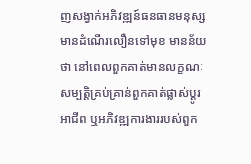ញសង្វាក់អភិវឌ្ឍន៍ធនធានមនុស្សមានដំណើរលឿនទៅមុខ មានន័យថា នៅពេលពួកគាត់មានលក្ខណៈសម្បត្តិគ្រប់គ្រាន់ពួកគាត់ផ្លាស់ប្តូរអាជីព ឬអភិវឌ្ឍការងាររបស់ពួក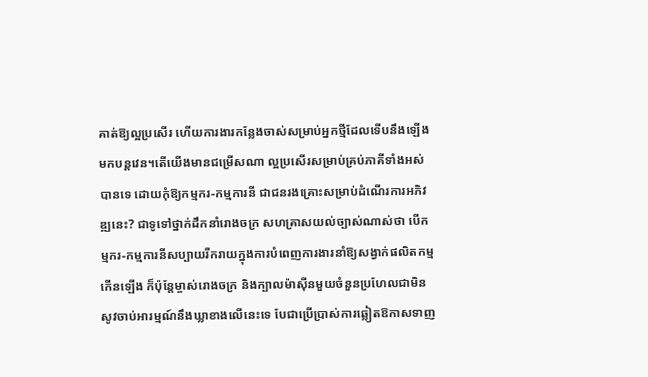គាត់ឱ្យល្អប្រសើរ ហើយការងារកន្លែងចាស់សម្រាប់អ្នកថ្មីដែលទើបនឹងឡើងមកបន្តវេន។តើយើងមានជម្រើសណា ល្អប្រសើរសម្រាប់គ្រប់ភាគីទាំងអស់បានទេ ដោយកុំឱ្យកម្មករ-កម្មការនី ជាជនរងគ្រោះសម្រាប់ដំណើរការអភិវឌ្ឍនេះ? ជាទូទៅថ្នាក់ដឹកនាំរោងចក្រ សហគ្រាសយល់ច្បាស់ណាស់ថា បើកម្មករ-កម្មការនីសប្បាយរីករាយក្នុងការបំពេញការងារនាំឱ្យសង្វាក់ផលិតកម្មកើនឡើង ក៏ប៉ុន្តែម្ចាស់រោងចក្រ និងក្បាលម៉ាស៊ីនមួយចំនួនប្រហែលជាមិនសូវចាប់អារម្មណ៍នឹងឃ្លាខាងលើនេះទេ បែជាប្រើប្រាស់ការឆ្លៀតឱកាសទាញ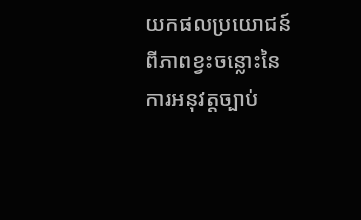យកផលប្រយោជន៍ពីភាពខ្វះចន្លោះនៃការអនុវត្តច្បាប់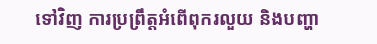ទៅវិញ ការប្រព្រឹត្តអំពើពុករលួយ និងបញ្ហា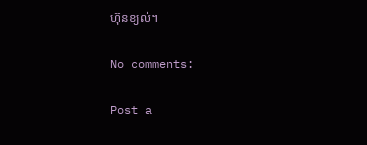ហ៊ុនខ្យល់។

No comments:

Post a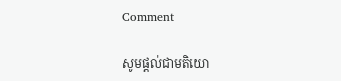Comment

សូមផ្តល់ជាមតិយោ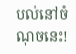បល់នៅចំណុចនេះ!